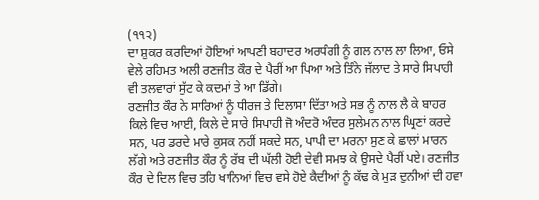(੧੧੨)
ਦਾ ਸ਼ੁਕਰ ਕਰਦਿਆਂ ਹੋਇਆਂ ਆਪਣੀ ਬਹਾਦਰ ਅਰਧੰਗੀ ਨੂੰ ਗਲ ਨਾਲ ਲਾ ਲਿਆ, ਓਸੇ ਵੇਲੇ ਰਹਿਮਤ ਅਲੀ ਰਣਜੀਤ ਕੌਰ ਦੇ ਪੈਰੀਂ ਆ ਪਿਆ ਅਤੇ ਤਿੰਨੇ ਜੱਲਾਦ ਤੇ ਸਾਰੇ ਸਿਪਾਹੀ ਵੀ ਤਲਵਾਰਾਂ ਸੁੱਟ ਕੇ ਕਦਮਾਂ ਤੇ ਆ ਡਿੱਗੇ।
ਰਣਜੀਤ ਕੌਰ ਨੇ ਸਾਰਿਆਂ ਨੂੰ ਧੀਰਜ ਤੇ ਦਿਲਾਸਾ ਦਿੱਤਾ ਅਤੇ ਸਭ ਨੂੰ ਨਾਲ ਲੈ ਕੇ ਬਾਹਰ ਕਿਲੇ ਵਿਚ ਆਈ, ਕਿਲੇ ਦੇ ਸਾਰੇ ਸਿਪਾਹੀ ਜੋ ਅੰਦਰੋ ਅੰਦਰ ਸੁਲੇਮਨ ਨਾਲ ਘ੍ਰਿਣਾਂ ਕਰਦੇ ਸਨ, ਪਰ ਡਰਦੇ ਮਾਰੇ ਕੁਸਕ ਨਹੀਂ ਸਕਦੇ ਸਨ, ਪਾਪੀ ਦਾ ਮਰਨਾ ਸੁਣ ਕੇ ਛਾਲਾਂ ਮਾਰਨ ਲੱਗੇ ਅਤੇ ਰਣਜੀਤ ਕੌਰ ਨੂੰ ਰੱਬ ਦੀ ਘੱਲੀ ਹੋਈ ਦੇਵੀ ਸਮਝ ਕੇ ਉਸਦੇ ਪੈਰੀਂ ਪਏ। ਰਣਜੀਤ ਕੌਰ ਦੇ ਦਿਲ ਵਿਚ ਤਹਿ ਖਾਨਿਆਂ ਵਿਚ ਵਸੇ ਹੋਏ ਕੈਦੀਆਂ ਨੂੰ ਕੱਢ ਕੇ ਮੁੜ ਦੁਨੀਆਂ ਦੀ ਹਵਾ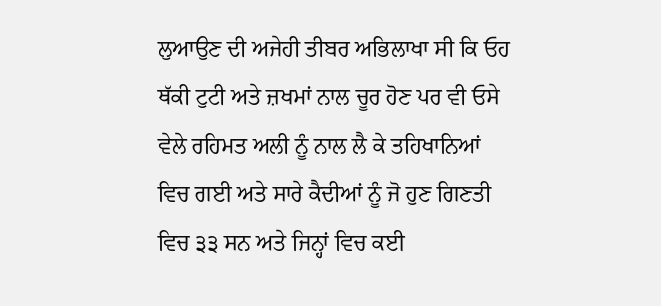ਲੁਆਉਣ ਦੀ ਅਜੇਹੀ ਤੀਬਰ ਅਭਿਲਾਖਾ ਸੀ ਕਿ ਓਹ ਥੱਕੀ ਟੁਟੀ ਅਤੇ ਜ਼ਖਮਾਂ ਨਾਲ ਚੂਰ ਹੋਣ ਪਰ ਵੀ ਓਸੇ ਵੇਲੇ ਰਹਿਮਤ ਅਲੀ ਨੂੰ ਨਾਲ ਲੈ ਕੇ ਤਹਿਖਾਨਿਆਂ ਵਿਚ ਗਈ ਅਤੇ ਸਾਰੇ ਕੈਦੀਆਂ ਨੂੰ ਜੋ ਹੁਣ ਗਿਣਤੀ ਵਿਚ ੩੩ ਸਨ ਅਤੇ ਜਿਨ੍ਹਾਂ ਵਿਚ ਕਈ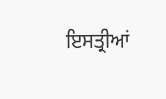ਇਸਤ੍ਰੀਆਂ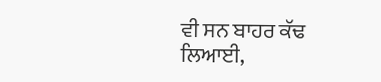ਵੀ ਸਨ ਬਾਹਰ ਕੱਢ ਲਿਆਈ,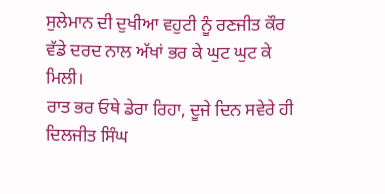ਸੁਲੇਮਾਨ ਦੀ ਦੁਖੀਆ ਵਹੁਟੀ ਨੂੰ ਰਣਜੀਤ ਕੌਰ ਵੱਡੇ ਦਰਦ ਨਾਲ ਅੱਖਾਂ ਭਰ ਕੇ ਘੁਟ ਘੁਟ ਕੇ ਮਿਲੀ।
ਰਾਤ ਭਰ ਓਥੇ ਡੇਰਾ ਰਿਹਾ, ਦੂਜੇ ਦਿਨ ਸਵੇਰੇ ਹੀ ਦਿਲਜੀਤ ਸਿੰਘ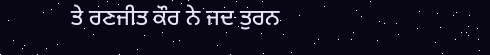ਤੇ ਰਣਜੀਤ ਕੌਰ ਨੇ ਜਦ ਤੁਰਨ